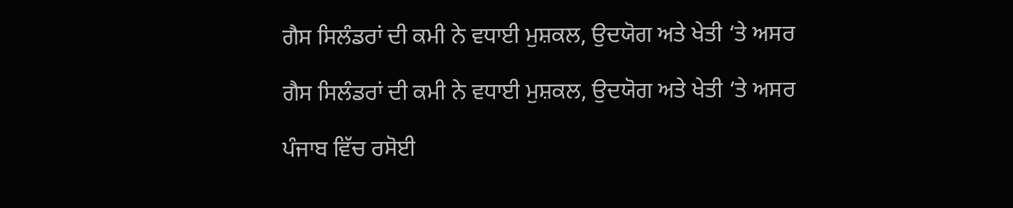ਗੈਸ ਸਿਲੰਡਰਾਂ ਦੀ ਕਮੀ ਨੇ ਵਧਾਈ ਮੁਸ਼ਕਲ, ਉਦਯੋਗ ਅਤੇ ਖੇਤੀ ‘ਤੇ ਅਸਰ

ਗੈਸ ਸਿਲੰਡਰਾਂ ਦੀ ਕਮੀ ਨੇ ਵਧਾਈ ਮੁਸ਼ਕਲ, ਉਦਯੋਗ ਅਤੇ ਖੇਤੀ ‘ਤੇ ਅਸਰ

ਪੰਜਾਬ ਵਿੱਚ ਰਸੋਈ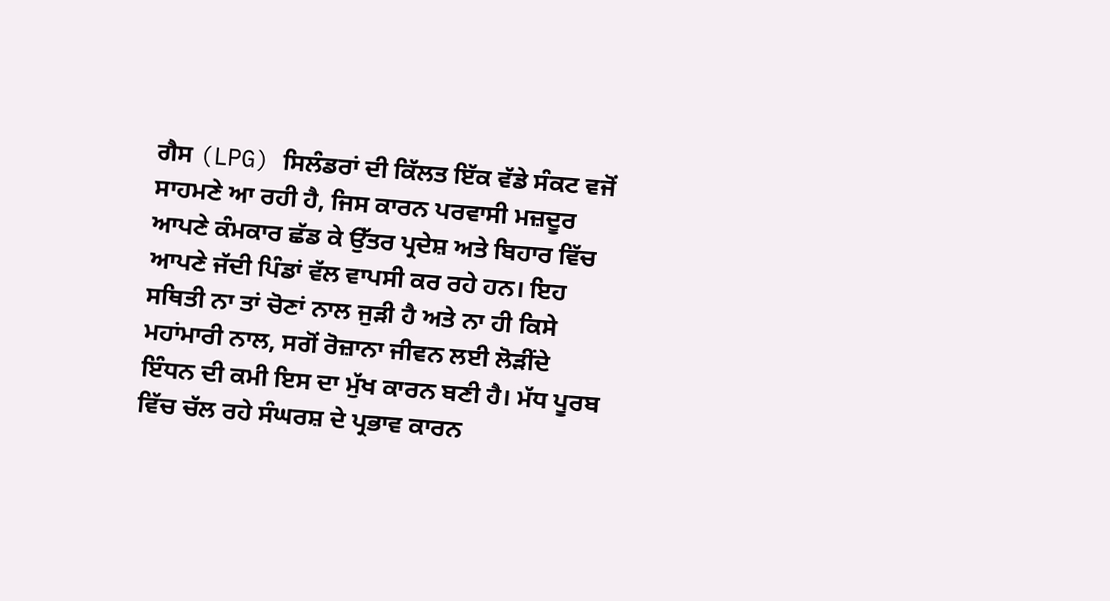ਗੈਸ (LPG) ਸਿਲੰਡਰਾਂ ਦੀ ਕਿੱਲਤ ਇੱਕ ਵੱਡੇ ਸੰਕਟ ਵਜੋਂ ਸਾਹਮਣੇ ਆ ਰਹੀ ਹੈ, ਜਿਸ ਕਾਰਨ ਪਰਵਾਸੀ ਮਜ਼ਦੂਰ ਆਪਣੇ ਕੰਮਕਾਰ ਛੱਡ ਕੇ ਉੱਤਰ ਪ੍ਰਦੇਸ਼ ਅਤੇ ਬਿਹਾਰ ਵਿੱਚ ਆਪਣੇ ਜੱਦੀ ਪਿੰਡਾਂ ਵੱਲ ਵਾਪਸੀ ਕਰ ਰਹੇ ਹਨ। ਇਹ ਸਥਿਤੀ ਨਾ ਤਾਂ ਚੋਣਾਂ ਨਾਲ ਜੁੜੀ ਹੈ ਅਤੇ ਨਾ ਹੀ ਕਿਸੇ ਮਹਾਂਮਾਰੀ ਨਾਲ, ਸਗੋਂ ਰੋਜ਼ਾਨਾ ਜੀਵਨ ਲਈ ਲੋੜੀਂਦੇ ਇੰਧਨ ਦੀ ਕਮੀ ਇਸ ਦਾ ਮੁੱਖ ਕਾਰਨ ਬਣੀ ਹੈ। ਮੱਧ ਪੂਰਬ ਵਿੱਚ ਚੱਲ ਰਹੇ ਸੰਘਰਸ਼ ਦੇ ਪ੍ਰਭਾਵ ਕਾਰਨ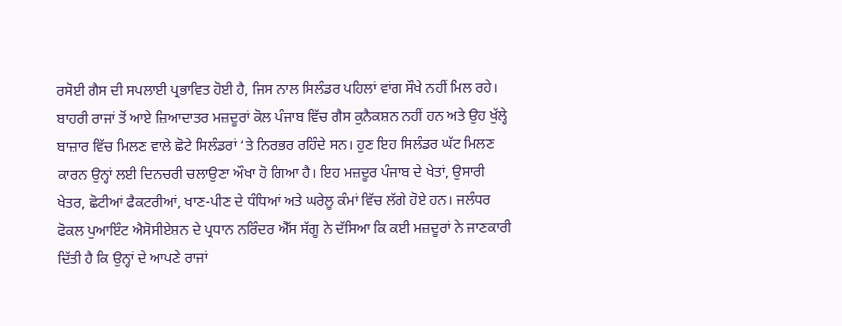ਰਸੋਈ ਗੈਸ ਦੀ ਸਪਲਾਈ ਪ੍ਰਭਾਵਿਤ ਹੋਈ ਹੈ, ਜਿਸ ਨਾਲ ਸਿਲੰਡਰ ਪਹਿਲਾਂ ਵਾਂਗ ਸੌਖੇ ਨਹੀਂ ਮਿਲ ਰਹੇ। ਬਾਹਰੀ ਰਾਜਾਂ ਤੋਂ ਆਏ ਜ਼ਿਆਦਾਤਰ ਮਜ਼ਦੂਰਾਂ ਕੋਲ ਪੰਜਾਬ ਵਿੱਚ ਗੈਸ ਕੁਨੈਕਸ਼ਨ ਨਹੀਂ ਹਨ ਅਤੇ ਉਹ ਖੁੱਲ੍ਹੇ ਬਾਜ਼ਾਰ ਵਿੱਚ ਮਿਲਣ ਵਾਲੇ ਛੋਟੇ ਸਿਲੰਡਰਾਂ ‘ਤੇ ਨਿਰਭਰ ਰਹਿੰਦੇ ਸਨ। ਹੁਣ ਇਹ ਸਿਲੰਡਰ ਘੱਟ ਮਿਲਣ ਕਾਰਨ ਉਨ੍ਹਾਂ ਲਈ ਦਿਨਚਰੀ ਚਲਾਉਣਾ ਔਖਾ ਹੋ ਗਿਆ ਹੈ। ਇਹ ਮਜ਼ਦੂਰ ਪੰਜਾਬ ਦੇ ਖੇਤਾਂ, ਉਸਾਰੀ ਖੇਤਰ, ਛੋਟੀਆਂ ਫੈਕਟਰੀਆਂ, ਖਾਣ-ਪੀਣ ਦੇ ਧੰਧਿਆਂ ਅਤੇ ਘਰੇਲੂ ਕੰਮਾਂ ਵਿੱਚ ਲੱਗੇ ਹੋਏ ਹਨ। ਜਲੰਧਰ ਫੋਕਲ ਪੁਆਇੰਟ ਐਸੋਸੀਏਸ਼ਨ ਦੇ ਪ੍ਰਧਾਨ ਨਰਿੰਦਰ ਐੱਸ ਸੱਗੂ ਨੇ ਦੱਸਿਆ ਕਿ ਕਈ ਮਜ਼ਦੂਰਾਂ ਨੇ ਜਾਣਕਾਰੀ ਦਿੱਤੀ ਹੈ ਕਿ ਉਨ੍ਹਾਂ ਦੇ ਆਪਣੇ ਰਾਜਾਂ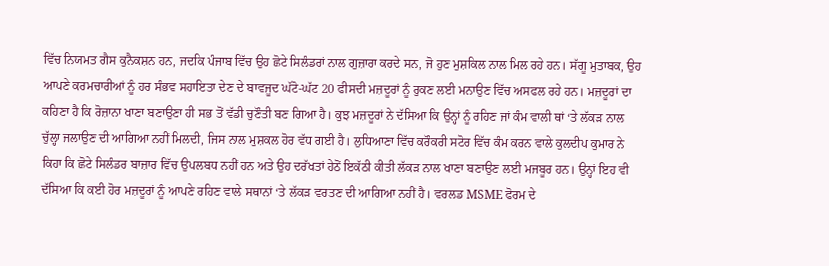ਵਿੱਚ ਨਿਯਮਤ ਗੈਸ ਕੁਨੈਕਸ਼ਨ ਹਨ, ਜਦਕਿ ਪੰਜਾਬ ਵਿੱਚ ਉਹ ਛੋਟੇ ਸਿਲੰਡਰਾਂ ਨਾਲ ਗੁਜ਼ਾਰਾ ਕਰਦੇ ਸਨ, ਜੋ ਹੁਣ ਮੁਸ਼ਕਿਲ ਨਾਲ ਮਿਲ ਰਹੇ ਹਨ। ਸੱਗੂ ਮੁਤਾਬਕ, ਉਹ ਆਪਣੇ ਕਰਮਚਾਰੀਆਂ ਨੂੰ ਹਰ ਸੰਭਵ ਸਹਾਇਤਾ ਦੇਣ ਦੇ ਬਾਵਜੂਦ ਘੱਟੋ-ਘੱਟ 20 ਫੀਸਦੀ ਮਜ਼ਦੂਰਾਂ ਨੂੰ ਰੁਕਣ ਲਈ ਮਨਾਉਣ ਵਿੱਚ ਅਸਫਲ ਰਹੇ ਹਨ। ਮਜ਼ਦੂਰਾਂ ਦਾ ਕਹਿਣਾ ਹੈ ਕਿ ਰੋਜ਼ਾਨਾ ਖਾਣਾ ਬਣਾਉਣਾ ਹੀ ਸਭ ਤੋਂ ਵੱਡੀ ਚੁਣੌਤੀ ਬਣ ਗਿਆ ਹੈ। ਕੁਝ ਮਜ਼ਦੂਰਾਂ ਨੇ ਦੱਸਿਆ ਕਿ ਉਨ੍ਹਾਂ ਨੂੰ ਰਹਿਣ ਜਾਂ ਕੰਮ ਵਾਲੀ ਥਾਂ ‘ਤੇ ਲੱਕੜ ਨਾਲ ਚੁੱਲ੍ਹਾ ਜਲਾਉਣ ਦੀ ਆਗਿਆ ਨਹੀਂ ਮਿਲਦੀ, ਜਿਸ ਨਾਲ ਮੁਸ਼ਕਲ ਹੋਰ ਵੱਧ ਗਈ ਹੈ। ਲੁਧਿਆਣਾ ਵਿੱਚ ਕਰੌਕਰੀ ਸਟੋਰ ਵਿੱਚ ਕੰਮ ਕਰਨ ਵਾਲੇ ਕੁਲਦੀਪ ਕੁਮਾਰ ਨੇ ਕਿਹਾ ਕਿ ਛੋਟੇ ਸਿਲੰਡਰ ਬਾਜ਼ਾਰ ਵਿੱਚ ਉਪਲਬਧ ਨਹੀਂ ਹਨ ਅਤੇ ਉਹ ਦਰੱਖਤਾਂ ਹੇਠੋਂ ਇਕੱਠੀ ਕੀਤੀ ਲੱਕੜ ਨਾਲ ਖਾਣਾ ਬਣਾਉਣ ਲਈ ਮਜਬੂਰ ਹਨ। ਉਨ੍ਹਾਂ ਇਹ ਵੀ ਦੱਸਿਆ ਕਿ ਕਈ ਹੋਰ ਮਜ਼ਦੂਰਾਂ ਨੂੰ ਆਪਣੇ ਰਹਿਣ ਵਾਲੇ ਸਥਾਨਾਂ ‘ਤੇ ਲੱਕੜ ਵਰਤਣ ਦੀ ਆਗਿਆ ਨਹੀਂ ਹੈ। ਵਰਲਡ MSME ਫੋਰਮ ਦੇ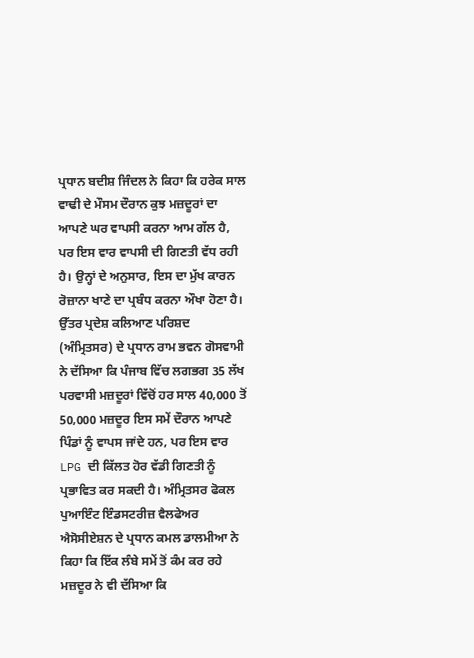ਪ੍ਰਧਾਨ ਬਦੀਸ਼ ਜਿੰਦਲ ਨੇ ਕਿਹਾ ਕਿ ਹਰੇਕ ਸਾਲ ਵਾਢੀ ਦੇ ਮੌਸਮ ਦੌਰਾਨ ਕੁਝ ਮਜ਼ਦੂਰਾਂ ਦਾ ਆਪਣੇ ਘਰ ਵਾਪਸੀ ਕਰਨਾ ਆਮ ਗੱਲ ਹੈ, ਪਰ ਇਸ ਵਾਰ ਵਾਪਸੀ ਦੀ ਗਿਣਤੀ ਵੱਧ ਰਹੀ ਹੈ। ਉਨ੍ਹਾਂ ਦੇ ਅਨੁਸਾਰ, ਇਸ ਦਾ ਮੁੱਖ ਕਾਰਨ ਰੋਜ਼ਾਨਾ ਖਾਣੇ ਦਾ ਪ੍ਰਬੰਧ ਕਰਨਾ ਔਖਾ ਹੋਣਾ ਹੈ। ਉੱਤਰ ਪ੍ਰਦੇਸ਼ ਕਲਿਆਣ ਪਰਿਸ਼ਦ (ਅੰਮ੍ਰਿਤਸਰ) ਦੇ ਪ੍ਰਧਾਨ ਰਾਮ ਭਵਨ ਗੋਸਵਾਮੀ ਨੇ ਦੱਸਿਆ ਕਿ ਪੰਜਾਬ ਵਿੱਚ ਲਗਭਗ 35 ਲੱਖ ਪਰਵਾਸੀ ਮਜ਼ਦੂਰਾਂ ਵਿੱਚੋਂ ਹਰ ਸਾਲ 40,000 ਤੋਂ 50,000 ਮਜ਼ਦੂਰ ਇਸ ਸਮੇਂ ਦੌਰਾਨ ਆਪਣੇ ਪਿੰਡਾਂ ਨੂੰ ਵਾਪਸ ਜਾਂਦੇ ਹਨ, ਪਰ ਇਸ ਵਾਰ LPG ਦੀ ਕਿੱਲਤ ਹੋਰ ਵੱਡੀ ਗਿਣਤੀ ਨੂੰ ਪ੍ਰਭਾਵਿਤ ਕਰ ਸਕਦੀ ਹੈ। ਅੰਮ੍ਰਿਤਸਰ ਫੋਕਲ ਪੁਆਇੰਟ ਇੰਡਸਟਰੀਜ਼ ਵੈਲਫੇਅਰ ਐਸੋਸੀਏਸ਼ਨ ਦੇ ਪ੍ਰਧਾਨ ਕਮਲ ਡਾਲਮੀਆ ਨੇ ਕਿਹਾ ਕਿ ਇੱਕ ਲੰਬੇ ਸਮੇਂ ਤੋਂ ਕੰਮ ਕਰ ਰਹੇ ਮਜ਼ਦੂਰ ਨੇ ਵੀ ਦੱਸਿਆ ਕਿ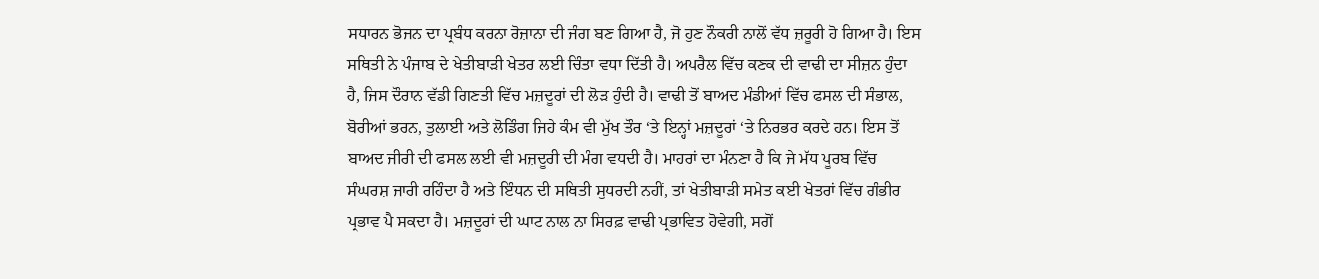ਸਧਾਰਨ ਭੋਜਨ ਦਾ ਪ੍ਰਬੰਧ ਕਰਨਾ ਰੋਜ਼ਾਨਾ ਦੀ ਜੰਗ ਬਣ ਗਿਆ ਹੈ, ਜੋ ਹੁਣ ਨੌਕਰੀ ਨਾਲੋਂ ਵੱਧ ਜ਼ਰੂਰੀ ਹੋ ਗਿਆ ਹੈ। ਇਸ ਸਥਿਤੀ ਨੇ ਪੰਜਾਬ ਦੇ ਖੇਤੀਬਾੜੀ ਖੇਤਰ ਲਈ ਚਿੰਤਾ ਵਧਾ ਦਿੱਤੀ ਹੈ। ਅਪਰੈਲ ਵਿੱਚ ਕਣਕ ਦੀ ਵਾਢੀ ਦਾ ਸੀਜ਼ਨ ਹੁੰਦਾ ਹੈ, ਜਿਸ ਦੌਰਾਨ ਵੱਡੀ ਗਿਣਤੀ ਵਿੱਚ ਮਜ਼ਦੂਰਾਂ ਦੀ ਲੋੜ ਹੁੰਦੀ ਹੈ। ਵਾਢੀ ਤੋਂ ਬਾਅਦ ਮੰਡੀਆਂ ਵਿੱਚ ਫਸਲ ਦੀ ਸੰਭਾਲ, ਬੋਰੀਆਂ ਭਰਨ, ਤੁਲਾਈ ਅਤੇ ਲੋਡਿੰਗ ਜਿਹੇ ਕੰਮ ਵੀ ਮੁੱਖ ਤੌਰ ‘ਤੇ ਇਨ੍ਹਾਂ ਮਜ਼ਦੂਰਾਂ ‘ਤੇ ਨਿਰਭਰ ਕਰਦੇ ਹਨ। ਇਸ ਤੋਂ ਬਾਅਦ ਜੀਰੀ ਦੀ ਫਸਲ ਲਈ ਵੀ ਮਜ਼ਦੂਰੀ ਦੀ ਮੰਗ ਵਧਦੀ ਹੈ। ਮਾਹਰਾਂ ਦਾ ਮੰਨਣਾ ਹੈ ਕਿ ਜੇ ਮੱਧ ਪੂਰਬ ਵਿੱਚ ਸੰਘਰਸ਼ ਜਾਰੀ ਰਹਿੰਦਾ ਹੈ ਅਤੇ ਇੰਧਨ ਦੀ ਸਥਿਤੀ ਸੁਧਰਦੀ ਨਹੀਂ, ਤਾਂ ਖੇਤੀਬਾੜੀ ਸਮੇਤ ਕਈ ਖੇਤਰਾਂ ਵਿੱਚ ਗੰਭੀਰ ਪ੍ਰਭਾਵ ਪੈ ਸਕਦਾ ਹੈ। ਮਜ਼ਦੂਰਾਂ ਦੀ ਘਾਟ ਨਾਲ ਨਾ ਸਿਰਫ਼ ਵਾਢੀ ਪ੍ਰਭਾਵਿਤ ਹੋਵੇਗੀ, ਸਗੋਂ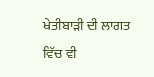ਖੇਤੀਬਾੜੀ ਦੀ ਲਾਗਤ ਵਿੱਚ ਵੀ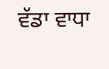ਵੱਡਾ ਵਾਧਾ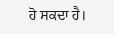ਹੋ ਸਕਦਾ ਹੈ।